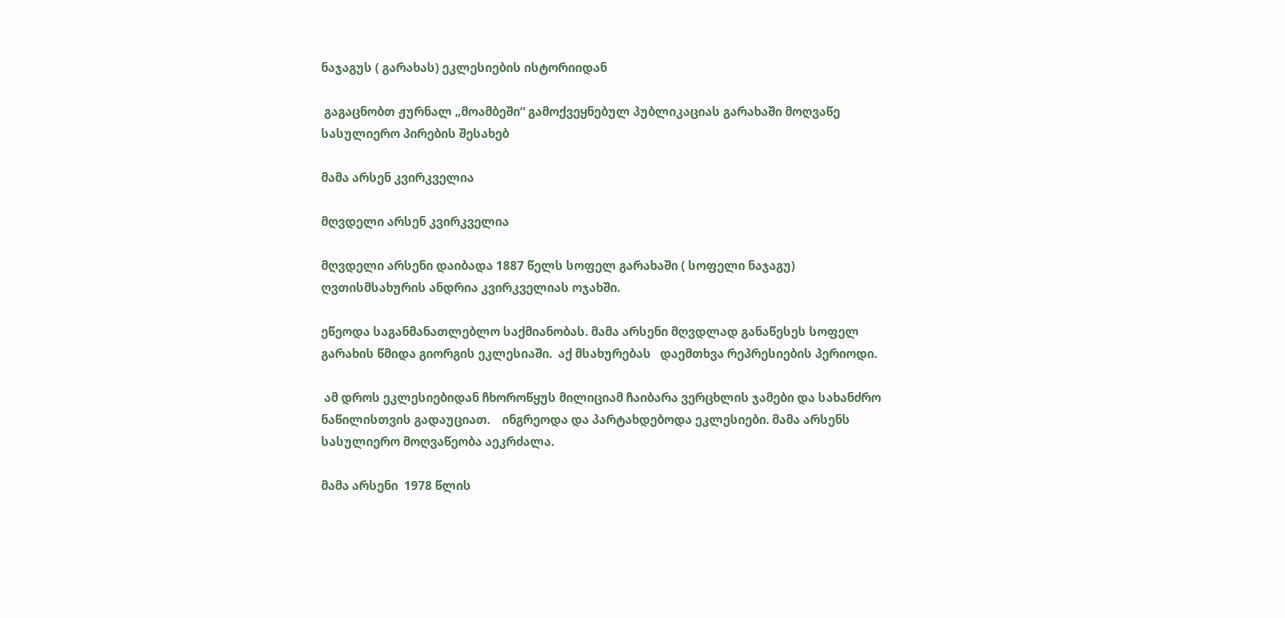ნაჯაგუს ( გარახას) ეკლესიების ისტორიიდან

 გაგაცნობთ ჟურნალ „მოამბეში“ გამოქვეყნებულ პუბლიკაციას გარახაში მოღვაწე სასულიერო პირების შესახებ

მამა არსენ კვირკველია

მღვდელი არსენ კვირკველია

მღვდელი არსენი დაიბადა 1887 წელს სოფელ გარახაში ( სოფელი ნაჯაგუ)  ღვთისმსახურის ანდრია კვირკველიას ოჯახში.

ეწეოდა საგანმანათლებლო საქმიანობას. მამა არსენი მღვდლად განაწესეს სოფელ გარახის წმიდა გიორგის ეკლესიაში.  აქ მსახურებას   დაემთხვა რეპრესიების პერიოდი.

 ამ დროს ეკლესიებიდან ჩხოროწყუს მილიციამ ჩაიბარა ვერცხლის ჯამები და სახანძრო ნაწილისთვის გადაუციათ.    ინგრეოდა და პარტახდებოდა ეკლესიები. მამა არსენს სასულიერო მოღვაწეობა აეკრძალა.

მამა არსენი  1978 წლის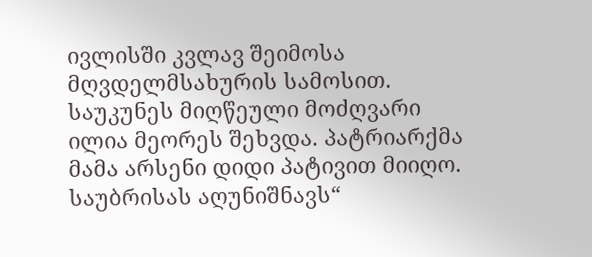ივლისში კვლავ შეიმოსა  მღვდელმსახურის სამოსით. საუკუნეს მიღწეული მოძღვარი ილია მეორეს შეხვდა. პატრიარქმა მამა არსენი დიდი პატივით მიიღო. საუბრისას აღუნიშნავს“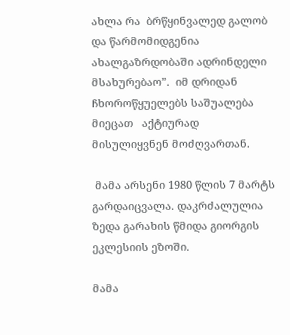ახლა რა  ბრწყინვალედ გალობ  და წარმომიდგენია ახალგაზრდობაში ადრინდელი მსახურებაო”.  იმ დრიდან ჩხოროწყუელებს საშუალება მიეცათ   აქტიურად მისულიყვნენ მოძღვართან.

 მამა არსენი 1980 წლის 7 მარტს გარდაიცვალა. დაკრძალულია ზედა გარახის წმიდა გიორგის ეკლესიის ეზოში.

მამა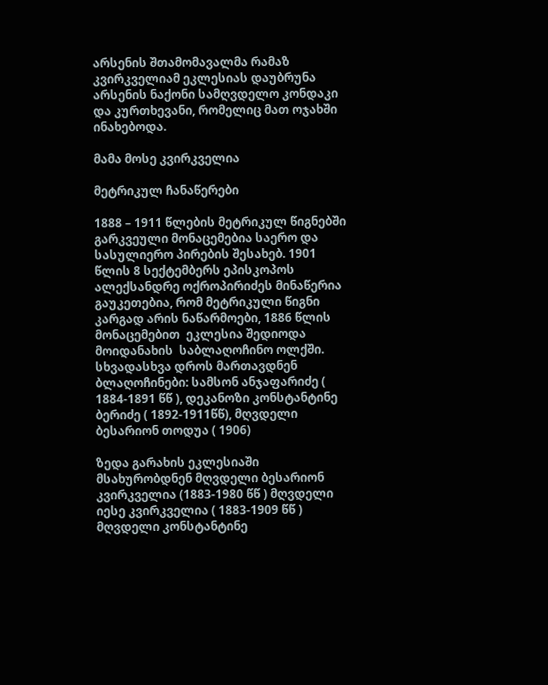არსენის შთამომავალმა რამაზ კვირკველიამ ეკლესიას დაუბრუნა არსენის ნაქონი სამღვდელო კონდაკი და კურთხევანი, რომელიც მათ ოჯახში ინახებოდა.

მამა მოსე კვირკველია

მეტრიკულ ჩანაწერები

1888 – 1911 წლების მეტრიკულ წიგნებში გარკვეული მონაცემებია საერო და სასულიერო პირების შესახებ. 1901 წლის 8 სექტემბერს ეპისკოპოს ალექსანდრე ოქროპირიძეს მინაწერია  გაუკეთებია, რომ მეტრიკული წიგნი კარგად არის ნაწარმოები, 1886 წლის მონაცემებით  ეკლესია შედიოდა მოიდანახის  საბლაღოჩინო ოლქში. სხვადასხვა დროს მართავდნენ ბლაღოჩინები: სამსონ ანჯაფარიძე ( 1884-1891 წწ ), დეკანოზი კონსტანტინე ბერიძე ( 1892-1911წწ), მღვდელი ბესარიონ თოდუა ( 1906)

ზედა გარახის ეკლესიაში მსახურობდნენ მღვდელი ბესარიონ კვირკველია (1883-1980 წწ ) მღვდელი იესე კვირკველია ( 1883-1909 წწ )  მღვდელი კონსტანტინე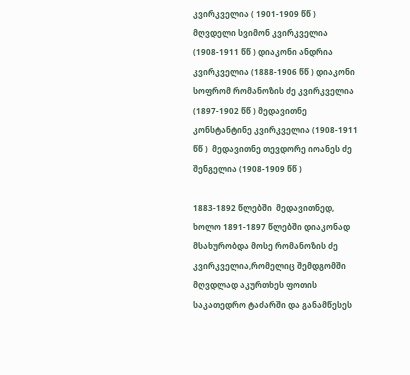კვირკველია ( 1901-1909 წწ ) მღვდელი სვიმონ კვირკველია (1908-1911 წწ ) დიაკონი ანდრია კვირკველია (1888-1906 წწ ) დიაკონი სოფრომ რომანოზის ძე კვირკველია (1897-1902 წწ ) მედავითნე კონსტანტინე კვირკველია (1908-1911 წწ )  მედავითნე თევდორე იოანეს ძე შენგელია (1908-1909 წწ )

1883-1892 წლებში  მედავითნედ, ხოლო 1891-1897 წლებში დიაკონად მსახურობდა მოსე რომანოზის ძე კვირკველია,რომელიც შემდგომში მღვდლად აკურთხეს ფოთის საკათედრო ტაძარში და განამწესეს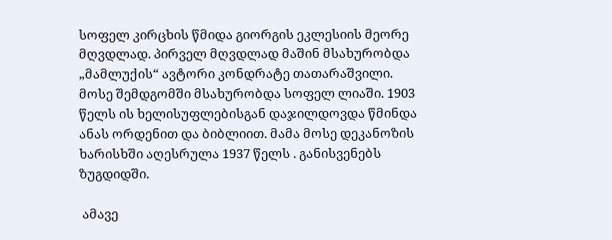სოფელ კირცხის წმიდა გიორგის ეკლესიის მეორე მღვდლად. პირველ მღვდლად მაშინ მსახურობდა „მამლუქის“ ავტორი კონდრატე თათარაშვილი.  მოსე შემდგომში მსახურობდა სოფელ ლიაში. 1903 წელს ის ხელისუფლებისგან დაჯილდოვდა წმინდა ანას ორდენით და ბიბლიით. მამა მოსე დეკანოზის ხარისხში აღესრულა 1937 წელს . განისვენებს ზუგდიდში.

 ამავე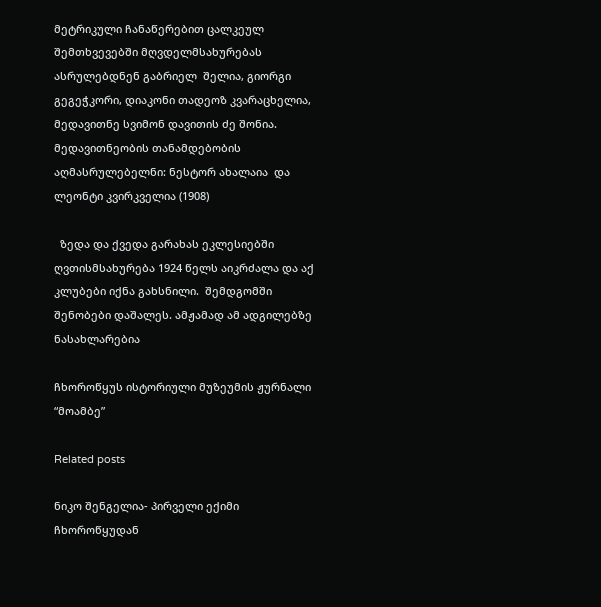მეტრიკული ჩანაწერებით ცალკეულ შემთხვევებში მღვდელმსახურებას ასრულებდნენ გაბრიელ  შელია, გიორგი გეგეჭკორი, დიაკონი თადეოზ კვარაცხელია, მედავითნე სვიმონ დავითის ძე შონია. მედავითნეობის თანამდებობის აღმასრულებელნი: ნესტორ ახალაია  და ლეონტი კვირკველია (1908)

  ზედა და ქვედა გარახას ეკლესიებში  ღვთისმსახურება 1924 წელს აიკრძალა და აქ კლუბები იქნა გახსნილი.  შემდგომში შენობები დაშალეს. ამჟამად ამ ადგილებზე ნასახლარებია

ჩხოროწყუს ისტორიული მუზეუმის ჟურნალი “მოამბე”

Related posts

ნიკო შენგელია- პირველი ექიმი ჩხოროწყუდან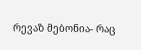რევაზ მებონია- რაც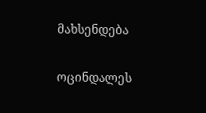მახსენდება

ოცინდალეს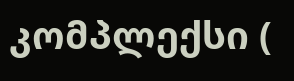კომპლექსი (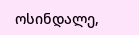ოსინდალე,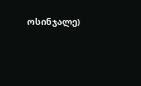ოსინჯალე)